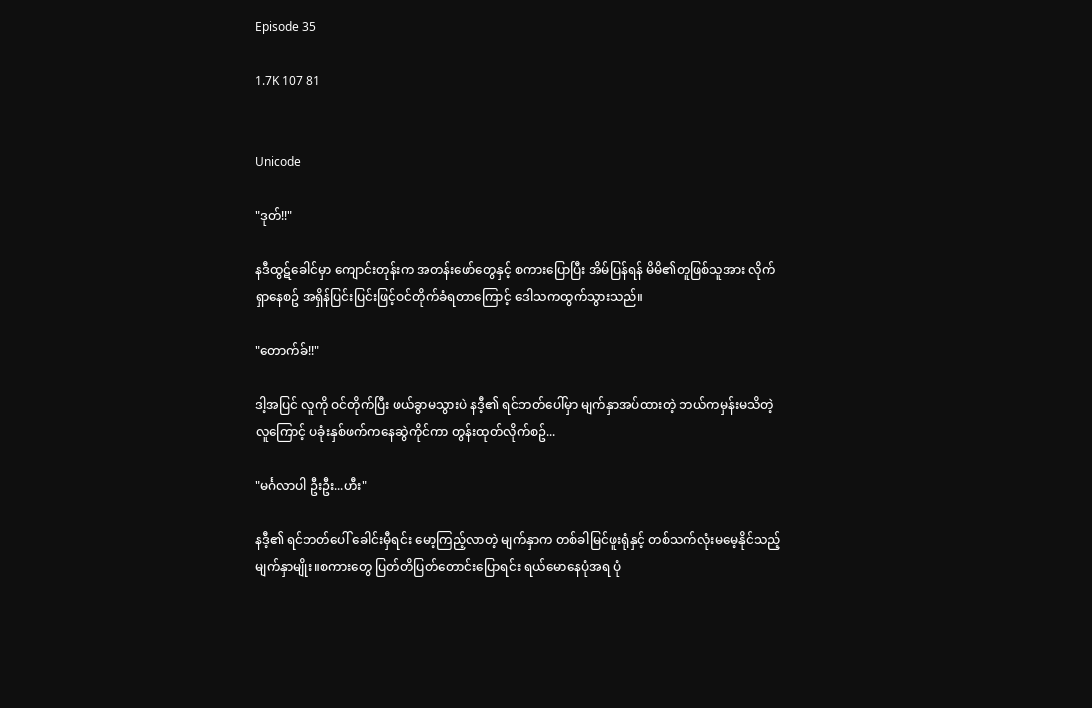Episode 35

1.7K 107 81


Unicode

"ဒုတ်!!"

နဒီထွဋ်ခေါင်မှာ ကျောင်းတုန်းက အတန်းဖော်တွေနှင့် စကားပြောပြီး အိမ်ပြန်ရန် မိမိ၏တူဖြစ်သူအား လိုက်ရှာနေစဥ် အရှိန်ပြင်းပြင်းဖြင့်ဝင်တိုက်ခံရတာကြောင့် ဒေါသကထွက်သွားသည်။

"တောက်ခ်!!"

ဒါ့အပြင် လူကို ဝင်တိုက်ပြီး ဖယ်ခွာမသွားပဲ နဒီ့၏ ရင်ဘတ်ပေါ်မှာ မျက်နှာအပ်ထားတဲ့ ဘယ်ကမှန်းမသိတဲ့ လူကြောင့် ပခုံးနှစ်ဖက်ကနေဆွဲကိုင်ကာ တွန်းထုတ်လိုက်စဥ်...

"မင်္ဂလာပါ ဦးဦး...ဟီး"

နဒီ့၏ ရင်ဘတ်ပေါ် ခေါင်းမှီရင်း မော့ကြည့်လာတဲ့ မျက်နှာက တစ်ခါမြင်ဖူးရုံနှင့် တစ်သက်လုံးမမေ့နိုင်သည့် မျက်နှာမျိုး။စကားတွေ ပြတ်တိပြတ်တောင်းပြောရင်း ရယ်မောနေပုံအရ ပုံ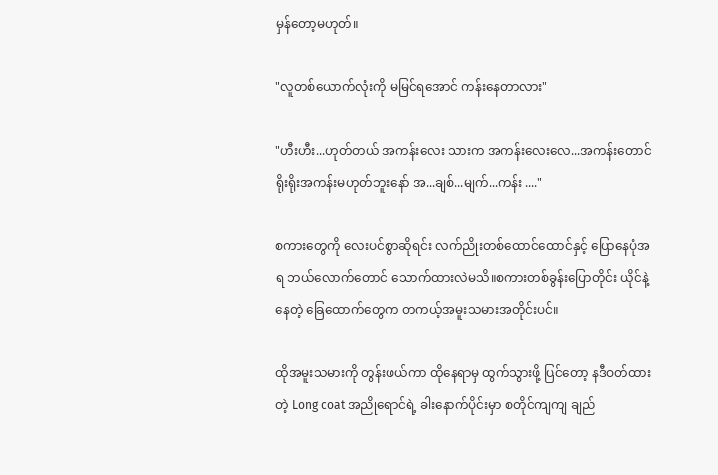မှန်တော့မဟုတ်။

"လူတစ်ယောက်လုံးကို မမြင်ရအောင် ကန်းနေတာလား"

"ဟီးဟီး...ဟုတ်တယ် အကန်းလေး သားက အကန်းလေးလေ...အကန်းတောင် ရိုးရိုးအကန်းမဟုတ်ဘူးနော် အ...ချစ်...မျက်...ကန်း ...."

စကားတွေကို လေးပင်စွာဆိုရင်း လက်ညိုးတစ်ထောင်ထောင်နှင့် ပြောနေပုံအရ ဘယ်လောက်တောင် သောက်ထားလဲမသိ။စကားတစ်ခွန်းပြောတိုင်း ယိုင်နဲ့နေတဲ့ ခြေထောက်တွေက တကယ့်အမူးသမားအတိုင်းပင်။

ထိုအမူးသမားကို တွန်းဖယ်ကာ ထိုနေရာမှ ထွက်သွားဖို့ ပြင်တော့ နဒီဝတ်ထားတဲ့ Long coat အညိုရောင်ရဲ့ ခါးနောက်ပိုင်းမှာ စတိုင်ကျကျ ချည်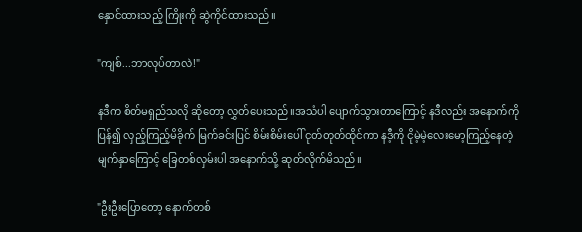နှောင်ထားသည့် ကြိုးကို ဆွဲကိုင်ထားသည်။

"ကျစ်...ဘာလုပ်တာလဲ!"

နဒီက စိတ်မရှည်သလို ဆိုတော့ လွှတ်ပေးသည်။အသံပါ ပျောက်သွားတာကြောင့် နဒီလည်း အနောက်ကို ပြန်၍ လှည့်ကြည့်မိခိုက် မြက်ခင်းပြင် စိမ်းစိမ်းပေါ် ငုတ်တုတ်ထိုင်ကာ နဒီ့ကို ငိုမဲ့မဲ့လေးမော့ကြည့်နေတဲ့ မျက်နှာကြောင့် ခြေတစ်လှမ်းပါ အနောက်သို့ ဆုတ်လိုက်မိသည်။

"ဦးဦးပြောတော့ နောက်တစ်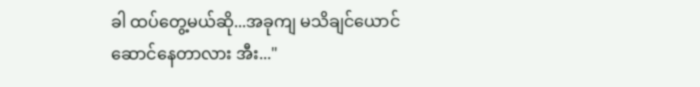ခါ ထပ်တွေ့မယ်ဆို...အခုကျ မသိချင်ယောင်ဆောင်နေတာလား အီး..."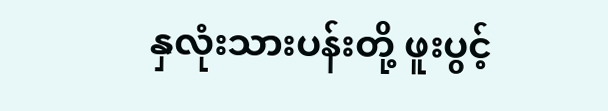နှလုံးသားပန်းတို့ ဖူးပွင့်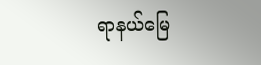ရာနယ်မြေ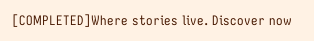[COMPLETED]Where stories live. Discover now